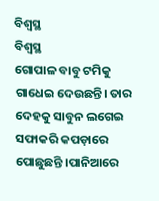ବିଶ୍ୱସ୍ଥ
ବିଶ୍ୱସ୍ଥ
ଗୋପାଳ ବାବୁ ଟମିକୁ ଗାଧେଇ ଦେଉଛନ୍ତି। ତାର ଦେହକୁ ସାବୁନ ଲଗେଇ ସଫାକରି କପଡ଼ାରେ ପୋଛୁଛନ୍ତି ।ପାନିଆରେ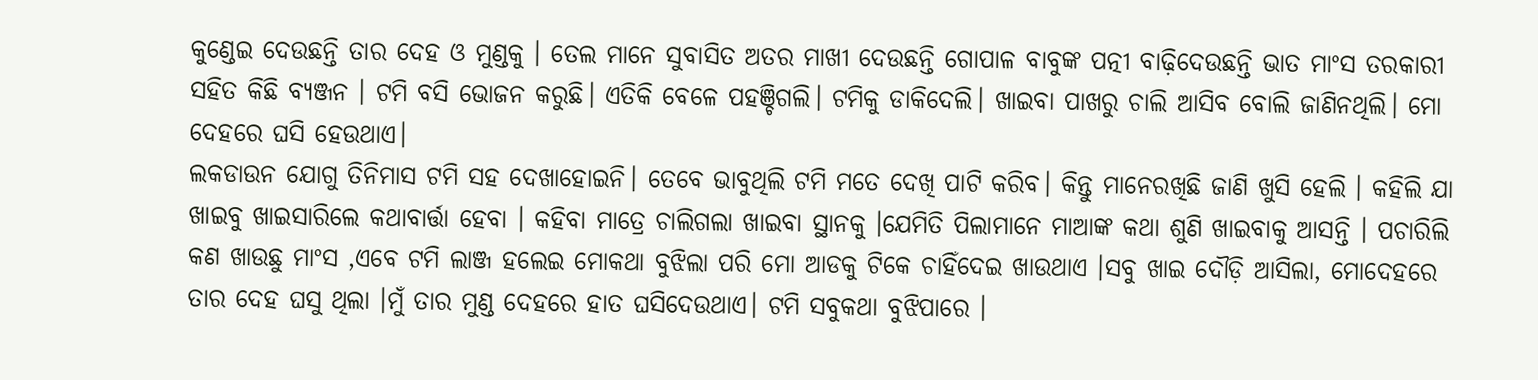କୁଣ୍ଡେଇ ଦେଉଛନ୍ତି ତାର ଦେହ ଓ ମୁଣ୍ଡକୁ । ତେଲ ମାନେ ସୁବାସିତ ଅତର ମାଖୀ ଦେଉଛନ୍ତି ଗୋପାଳ ବାବୁଙ୍କ ପତ୍ନୀ ବାଢ଼ିଦେଉଛନ୍ତି ଭାତ ମାଂସ ତରକାରୀ ସହିତ କିଛି ବ୍ୟଞ୍ଜନ । ଟମି ବସି ଭୋଜନ କରୁଛି। ଏତିକି ବେଳେ ପହଞ୍ଚିଗଲି। ଟମିକୁ ଡାକିଦେଲି। ଖାଇବା ପାଖରୁ ଚାଲି ଆସିବ ବୋଲି ଜାଣିନଥିଲି। ମୋ ଦେହରେ ଘସି ହେଉଥାଏ।
ଲକଡାଉନ ଯୋଗୁ ତିନିମାସ ଟମି ସହ ଦେଖାହୋଇନି। ତେବେ ଭାବୁଥିଲି ଟମି ମତେ ଦେଖି ପାଟି କରିବ। କିନ୍ତୁ ମାନେରଖିଛି ଜାଣି ଖୁସି ହେଲି । କହିଲି ଯା ଖାଇବୁ ଖାଇସାରିଲେ କଥାବାର୍ତ୍ତା ହେବା । କହିବା ମାତ୍ରେ ଚାଲିଗଲା ଖାଇବା ସ୍ଥାନକୁ ।ଯେମିତି ପିଲାମାନେ ମାଆଙ୍କ କଥା ଶୁଣି ଖାଇବାକୁ ଆସନ୍ତି । ପଚାରିଲି କଣ ଖାଉଛୁ ମାଂସ ,ଏବେ ଟମି ଲାଞ୍ଜ ହଲେଇ ମୋକଥା ବୁଝିଲା ପରି ମୋ ଆଡକୁ ଟିକେ ଚାହିଁଦେଇ ଖାଉଥାଏ ।ସବୁ ଖାଇ ଦୌଡ଼ି ଆସିଲା, ମୋଦେହରେ ତାର ଦେହ ଘସୁ ଥିଲା ।ମୁଁ ତାର ମୁଣ୍ଡ ଦେହରେ ହାତ ଘସିଦେଉଥାଏ। ଟମି ସବୁକଥା ବୁଝିପାରେ ।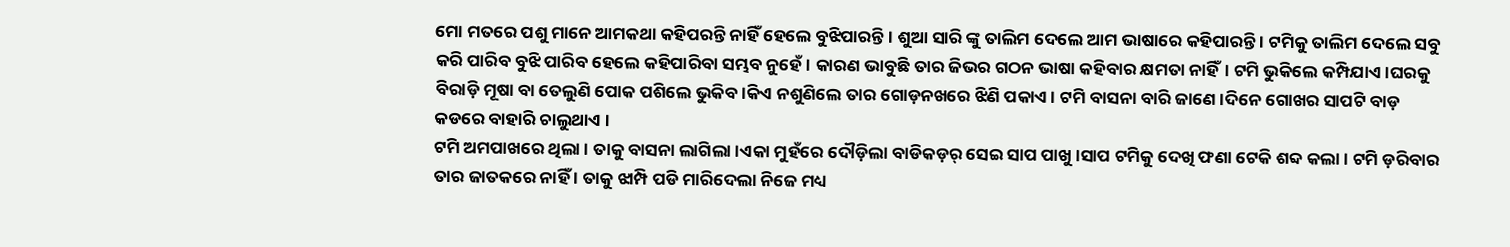ମୋ ମତରେ ପଶୁ ମାନେ ଆମକଥା କହିପରନ୍ତି ନାହିଁ ହେଲେ ବୁଝିପାରନ୍ତି। ଶୁଆ ସାରି ଙ୍କୁ ତାଲିମ ଦେଲେ ଆମ ଭାଷାରେ କହିପାରନ୍ତି । ଟମିକୁ ତାଲିମ ଦେଲେ ସବୁ କରି ପାରିବ ବୁଝି ପାରିବ ହେଲେ କହିପାରିବା ସମ୍ଭବ ନୁହେଁ। କାରଣ ଭାବୁଛି ତାର ଜିଭର ଗଠନ ଭାଷା କହିବାର କ୍ଷମତା ନାହିଁ। ଟମି ଭୁକିଲେ କମ୍ପିଯାଏ ।ଘରକୁ ବିରାଡ଼ି ମୂଷା ବା ତେଲୁଣି ପୋକ ପଶିଲେ ଭୁକିବ।କିଏ ନଶୁଣିଲେ ତାର ଗୋଡ଼ନଖରେ ଝିଣି ପକାଏ । ଟମି ବାସନା ବାରି ଜାଣେ ।ଦିନେ ଗୋଖର ସାପଟି ବାଡ଼ କଡରେ ବାହାରି ଚାଲୁଥାଏ ।
ଟମି ଅମପାଖରେ ଥିଲା । ତାକୁ ବାସନା ଲାଗିଲା ।ଏକା ମୁହଁରେ ଦୌଡ଼ିଲା ବାଡିକଡ଼ର୍ ସେଇ ସାପ ପାଖୁ ।ସାପ ଟମିକୁ ଦେଖି ଫଣା ଟେକି ଶବ୍ଦ କଲା । ଟମି ଡ଼ରିବାର ତାର ଜାତକରେ ନାହିଁ । ତାକୁ ଝାମ୍ପି ପଡି ମାରିଦେଲା ନିଜେ ମଧ୍ୟ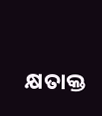କ୍ଷତାକ୍ତ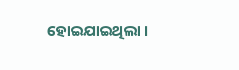ହୋଇଯାଇଥିଲା ।